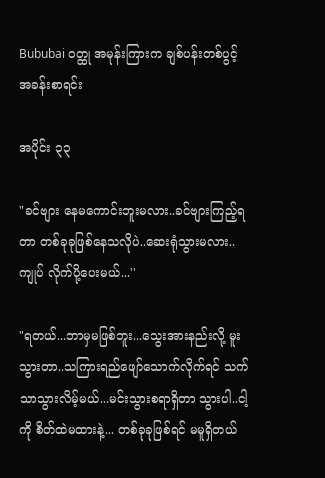Bububai ဝတ္ထု အမုန်းကြားက ချစ်ပန်းတစ်ပွင့် အခန်းစာရင်း

အပိုင်း ၃၃

"ခင်ဗျား နေမကောင်းဘူးမလား..ခင်ဗျားကြည့်ရတာ တစ်ခုခုဖြစ်နေသလိုပဲ..ဆေးရုံသွားမလား..ကျုပ် လိုက်ပို့ပေးမယ်...''

"ရတယ်...ဘာမှမဖြစ်ဘူး...သွေးအားနည်းလို့ မူးသွားတာ..သကြားရည်ဖျော်သောက်လိုက်ရင် သက်သာသွားလိမ့်မယ်...မင်းသွားစရာရှိတာ သွားပါ..ငါ့ကို စိတ်ထဲမထားနဲ့... တစ်ခုခုဖြစ်ရင် မမူရှိတယ်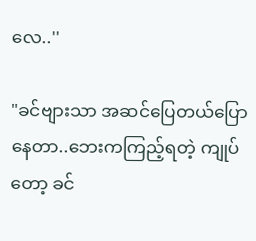လေ..''

"ခင်ဗျားသာ အဆင်ပြေတယ်ပြောနေတာ..ဘေးကကြည့်ရတဲ့ ကျုပ်တော့ ခင်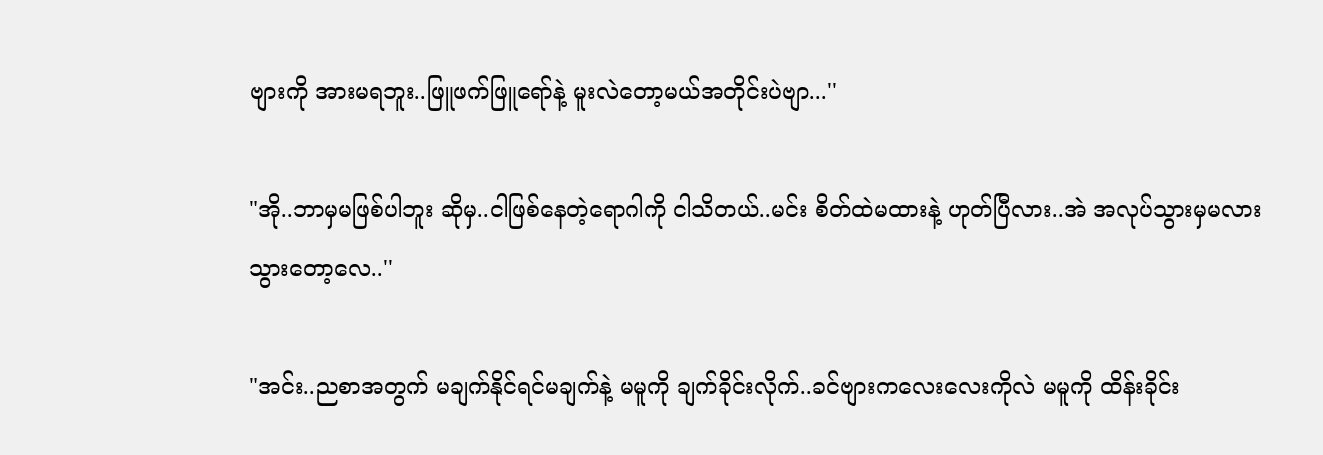ဗျားကို အားမရဘူး..ဖြူဖက်ဖြူရော်နဲ့ မူးလဲတော့မယ်အတိုင်းပဲဗျာ...''

"အို..ဘာမှမဖြစ်ပါဘူး ဆိုမှ..ငါဖြစ်နေတဲ့ရောဂါကို ငါသိတယ်..မင်း စိတ်ထဲမထားနဲ့ ဟုတ်ပြီလား..အဲ အလုပ်သွားမှမလား သွားတော့လေ..''

"အင်း..ညစာအတွက် မချက်နိုင်ရင်မချက်နဲ့ မမူကို ချက်ခိုင်းလိုက်..ခင်ဗျားကလေးလေးကိုလဲ မမူကို ထိန်းခိုင်း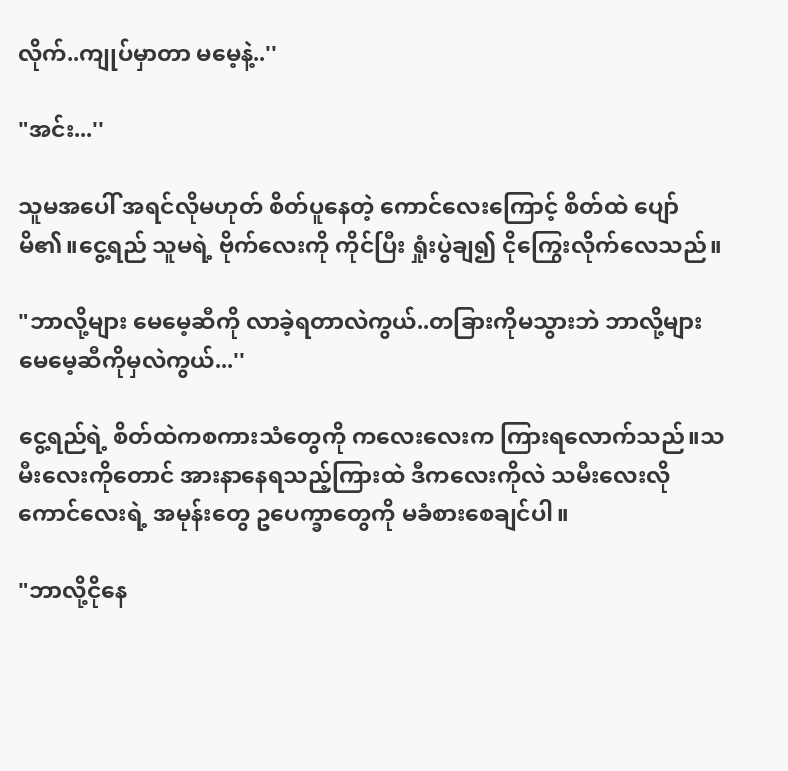လိုက်..ကျုပ်မှာတာ မမေ့နဲ့..''

"အင်း...''

သူမအပေါ် အရင်လိုမဟုတ် စိတ်ပူနေတဲ့ ကောင်လေးကြောင့် စိတ်ထဲ ပျော်မိ၏။ငွေ့ရည် သူမရဲ့ ဗိုက်လေးကို ကိုင်ပြီး ရှုံးပွဲချ၍ ငိုကြွေးလိုက်လေသည်။

"ဘာလို့များ မေမေ့ဆီကို လာခဲ့ရတာလဲကွယ်..တခြားကိုမသွားဘဲ ဘာလို့များ မေမေ့ဆီကိုမှလဲကွယ်...''

ငွေ့ရည်ရဲ့ စိတ်ထဲကစကားသံတွေကို ကလေးလေးက ကြားရလောက်သည်။သမီးလေးကိုတောင် အားနာနေရသည့်ကြားထဲ ဒီကလေးကိုလဲ သမီးလေးလို ကောင်လေးရဲ့ အမုန်းတွေ ဥပေက္ခာတွေကို မခံစားစေချင်ပါ။

"ဘာလို့ငိုနေ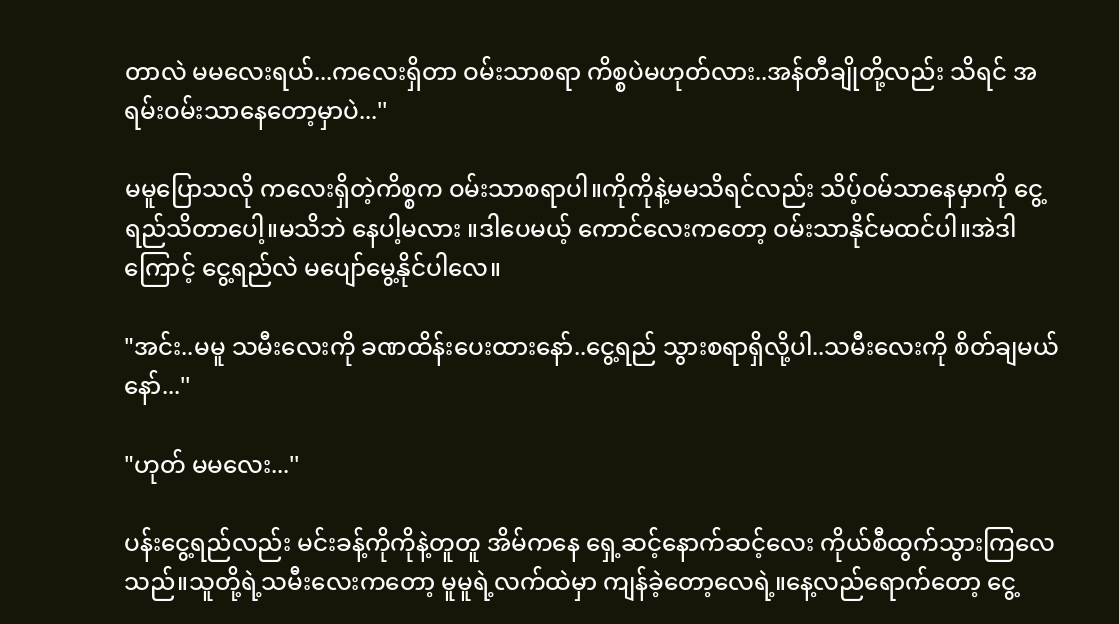တာလဲ မမလေးရယ်...ကလေးရှိတာ ဝမ်းသာစရာ ကိစ္စပဲမဟုတ်လား..အန်တီချိုတို့လည်း သိရင် အရမ်းဝမ်းသာနေတော့မှာပဲ...''

မမူပြောသလို ကလေးရှိတဲ့ကိစ္စက ဝမ်းသာစရာပါ။ကိုကိုနဲ့မမသိရင်လည်း သိပ့်ဝမ်သာနေမှာကို ငွေ့ရည်သိတာပေါ့။မသိဘဲ နေပါ့မလား ။ဒါပေမယ့် ကောင်လေးကတော့ ဝမ်းသာနိုင်မထင်ပါ။အဲဒါကြောင့် ငွေ့ရည်လဲ မပျော်မွေ့နိုင်ပါလေ။

"အင်း..မမူ သမီးလေးကို ခဏထိန်းပေးထားနော်..ငွေ့ရည် သွားစရာရှိလို့ပါ..သမီးလေးကို စိတ်ချမယ်နော်...''

"ဟုတ် မမလေး...''

ပန်းငွေ့ရည်လည်း မင်းခန့်ကိုကိုနဲ့တူတူ အိမ်ကနေ ရှေ့ဆင့်နောက်ဆင့်လေး ကိုယ်စီထွက်သွားကြလေသည်။သူတို့ရဲ့သမီးလေးကတော့ မူမူရဲ့လက်ထဲမှာ ကျန်ခဲ့တော့လေရဲ့။နေ့လည်ရောက်တော့ ငွေ့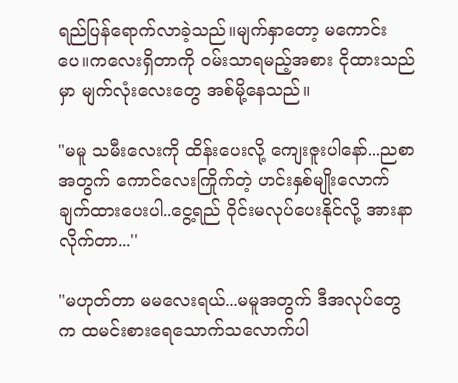ရည်ပြန်ရောက်လာခဲ့သည်။မျက်နှာတော့ မကောင်းပေ။ကလေးရှိတာကို ဝမ်းသာရမည့်အစား ငိုထားသည်မှာ မျက်လုံးလေးတွေ အစ်မို့နေသည်။

"မမူ သမီးလေးကို ထိန်းပေးလို့ ကျေးဇူးပါနော်...ညစာအတွက် ကောင်လေးကြိုက်တဲ့ ဟင်းနှစ်မျိုးလောက် ချက်ထားပေးပါ..ငွေ့ရည် ဝိုင်းမလုပ်ပေးနိုင်လို့ အားနာလိုက်တာ...''

"မဟုတ်တာ မမလေးရယ်...မမူအတွက် ဒီအလုပ်တွေက ထမင်းစားရေသောက်သလောက်ပါ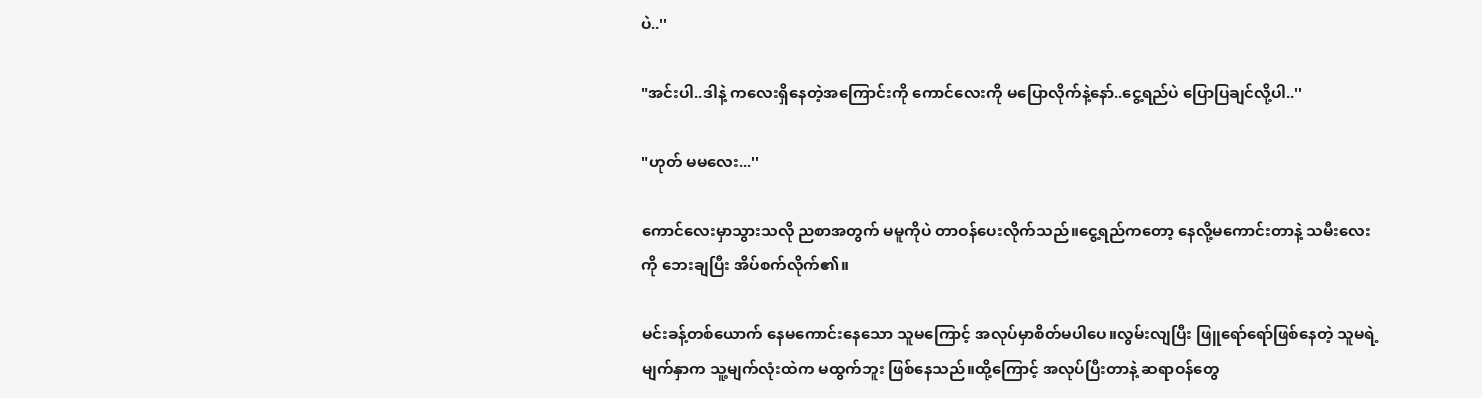ပဲ..''

"အင်းပါ..ဒါနဲ့ ကလေးရှိနေတဲ့အကြောင်းကို ကောင်လေးကို မပြောလိုက်နဲ့နော်..ငွေ့ရည်ပဲ ပြောပြချင်လို့ပါ..''

"ဟုတ် မမလေး...''

ကောင်လေးမှာသွားသလို ညစာအတွက် မမူကိုပဲ တာဝန်ပေးလိုက်သည်။ငွေ့ရည်ကတော့ နေလို့မကောင်းတာနဲ့ သမီးလေးကို ဘေးချပြီး အိပ်စက်လိုက်၏။

မင်းခန့်တစ်ယောက် နေမကောင်းနေသော သူမကြောင့် အလုပ်မှာစိတ်မပါပေ။လွမ်းလျပြီး ဖြူရော်ရော်ဖြစ်နေတဲ့ သူမရဲ့ မျက်နှာက သူ့မျက်လုံးထဲက မထွက်ဘူး ဖြစ်နေသည်။ထို့ကြောင့် အလုပ်ပြီးတာနဲ့ ဆရာဝန်တွေ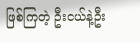ဖြစ်ကြတဲ့ ဦးငယ်နဲ့ဦး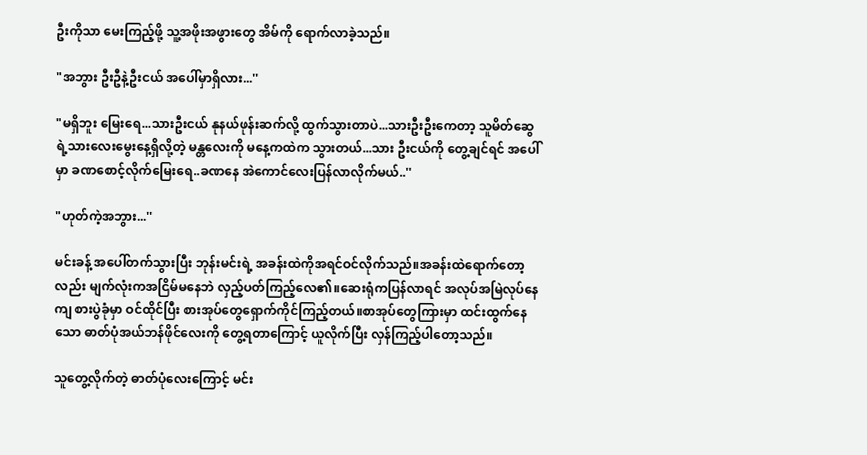ဦးကိုသာ မေးကြည့်ဖို့ သူ့အဖိုးအဖွားတွေ အိမ်ကို ရောက်လာခဲ့သည်။

"အဘွား ဦးဦနဲ့ဦးငယ် အပေါ်မှာရှိလား...''

"မရှိဘူး မြေးရေ...သားဦးငယ် နုနယ်ဖုန်းဆက်လို့ ထွက်သွားတာပဲ...သားဦးဦးကေတာ့ သူမိတ်ဆွေရဲ့သားလေးမွေးနေ့ရှိလို့တဲ့ မန္တလေးကို မနေ့ကထဲက သွားတယ်...သား ဦးငယ်ကို တွေ့ချင်ရင် အပေါ်မှာ ခဏစောင့်လိုက်မြေးရေ..ခဏနေ အဲကောင်လေးပြန်လာလိုက်မယ်..''

"ဟုတ်ကဲ့အဘွား...''

မင်းခန့် အပေါ်တက်သွားပြီး ဘုန်းမင်းရဲ့ အခန်းထဲကိုအရင်ဝင်လိုက်သည်။အခန်းထဲရောက်တော့လည်း မျက်လုံးကအငြိမ်မနေဘဲ လှည့်ပတ်ကြည့်လေ၏။ဆေးရုံကပြန်လာရင် အလုပ်အမြဲလုပ်နေကျ စားပွဲခုံမှာ ဝင်ထိုင်ပြီး စားအုပ်တွေရှောက်ကိုင်ကြည့်တယ်။စာအုပ်တွေကြားမှာ ထင်းထွက်နေသော ဓာတ်ပုံအယ်ဘန်ဖိုင်လေးကို တွေ့ရတာကြောင့် ယူလိုက်ပြီး လှန်ကြည့်ပါတော့သည်။

သူတွေ့လိုက်တဲ့ ဓာတ်ပုံလေးကြောင့် မင်း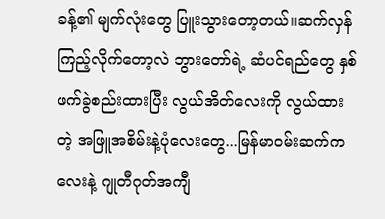ခန့်၏ မျက်လုံးတွေ ပြူးသွားတော့တယ်။ဆက်လှန်ကြည့်လိုက်တော့လဲ ဘွားတော်ရဲ့ ဆံပင်ရည်တွေ နှစ်ဖက်ခွဲစည်းထားပြီး လွယ်အိတ်လေးကို လွယ်ထားတဲ့ အဖြူအစိမ်းနဲ့ပုံလေးတွေ...မြန်မာဝမ်းဆက်ကလေးနဲ့ ဂျုတီဂုတ်အကျီ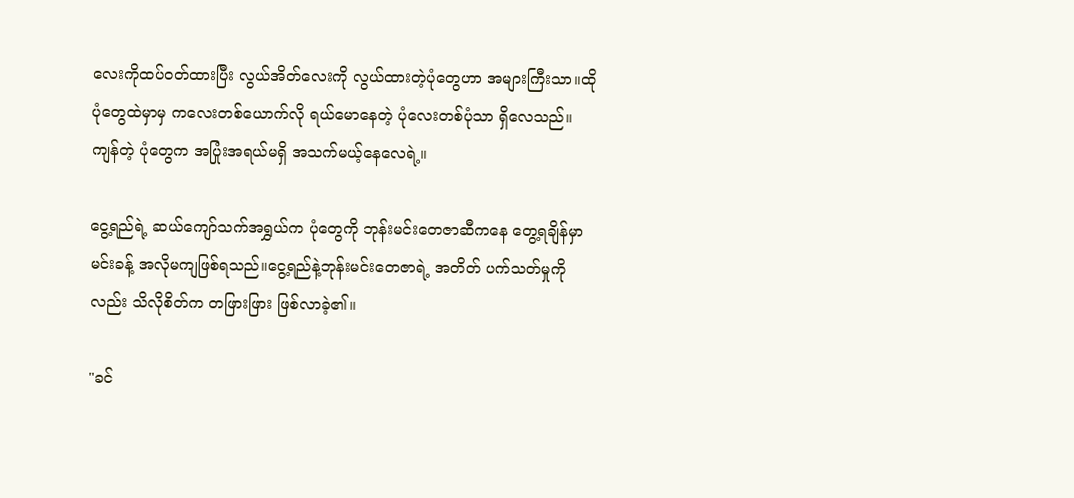လေးကိုထပ်ဝတ်ထားပြီး လွယ်အိတ်လေးကို လွယ်ထားတဲ့ပုံတွေဟာ အများကြီးသာ။ထိုပုံတွေထဲမှာမှ ကလေးတစ်ယောက်လို ရယ်မောနေတဲ့ ပုံလေးတစ်ပုံသာ ရှိလေသည်။ကျန်တဲ့ ပုံတွေက အပြုံးအရယ်မရှိ အသက်မယ့်နေလေရဲ့။

ငွေ့ရည်ရဲ့ ဆယ်ကျော်သက်အရွှယ်က ပုံတွေကို ဘုန်းမင်းတေဇာဆီကနေ တွေ့ရချိန်မှာ မင်းခန့် အလိုမကျဖြစ်ရသည်။ငွေ့ရည်နဲ့ဘုန်းမင်းတေဇာရဲ့ အတိတ် ပက်သတ်မှုကိုလည်း သိလိုစိတ်က တဖြားဖြား ဖြစ်လာခဲ့၏။

"ခင်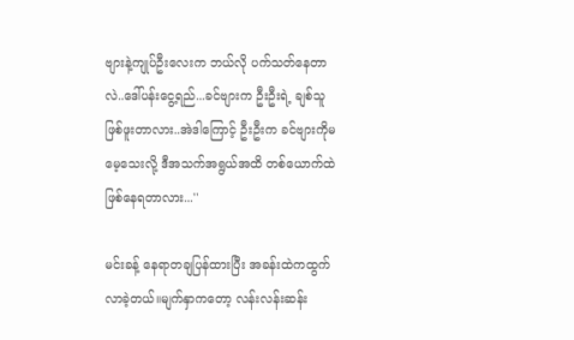ဗျားနဲ့ကျုပ်ဦးလေးက ဘယ်လို ပက်သတ်နေတာလဲ..ဒေါ်ပန်းငွေ့ရည်...ခင်ဗျားက ဦးဦးရဲ့ ချစ်သူဖြစ်ဖူးတာလား..အဲဒါကြောင့် ဦးဦးက ခင်ဗျားကိုမမေ့သေးလို့ ဒီအသက်အရွယ်အထိ တစ်ယောက်ထဲဖြစ်နေရတာလား...''

မင်းခန့် နေရာတချပြန်ထားပြီး အခန်းထဲကထွက်လာခဲ့တယ်။မျက်နှာကတော့ လန်းလန်းဆန်း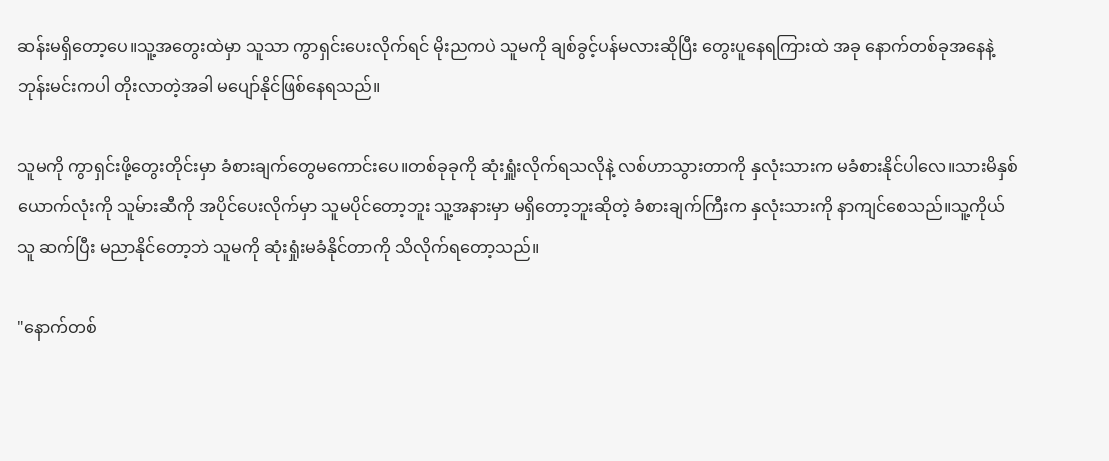ဆန်းမရှိတော့ပေ။သူ့အတွေးထဲမှာ သူသာ ကွာရှင်းပေးလိုက်ရင် မိုးညကပဲ သူမကို ချစ်ခွင့်ပန်မလားဆိုပြီး တွေးပူနေရကြားထဲ အခု နောက်တစ်ခုအနေနဲ့ ဘုန်းမင်းကပါ တိုးလာတဲ့အခါ မပျော်နိုင်ဖြစ်နေရသည်။

သူမကို ကွာရှင်းဖို့တွေးတိုင်းမှာ ခံစားချက်တွေမကောင်းပေ။တစ်ခုခုကို ဆုံးရှူံးလိုက်ရသလိုနဲ့ လစ်ဟာသွားတာကို နှလုံးသားက မခံစားနိုင်ပါလေ။သားမိနှစ်ယောက်လုံးကို သူမ်ားဆီကို အပိုင်ပေးလိုက်မှာ သူမပိုင်တော့ဘူး သူ့အနားမှာ မရှိတော့ဘူးဆိုတဲ့ ခံစားချက်ကြီးက နှလုံးသားကို နာကျင်စေသည်။သူ့ကိုယ်သူ ဆက်ပြီး မညာနိုင်တော့ဘဲ သူမကို ဆုံးရှုံးမခံနိုင်တာကို သိလိုက်ရတော့သည်။

"နောက်တစ်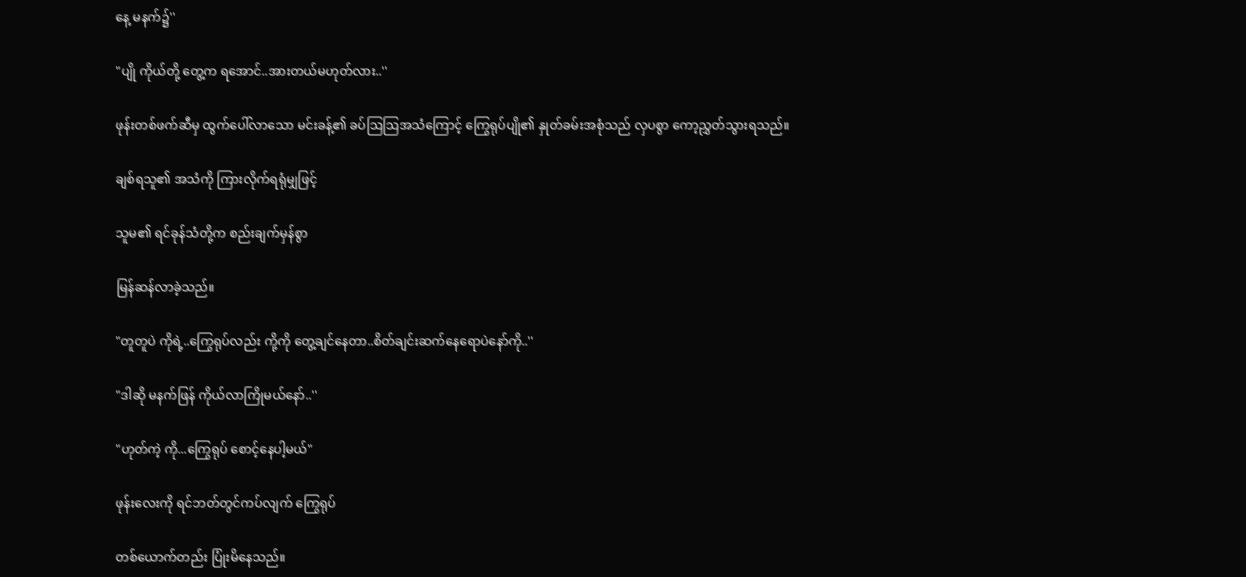နေ့ မနက်၌''

"ပျို ကိုယ်တို့ တွေ့က ရအောင်..အားတယ်မဟုတ်လား..''

ဖုန်းတစ်ဖက်ဆီမှ ထွက်ပေါ်လာသော မင်းခန့်၏ ခပ်ဩဩအသံကြောင့် ကြွေရုပ်ပျို၏ နှုတ်ခမ်းအစုံသည် လှပစွာ ကော့ညွှတ်သွားရသည်။

ချစ်ရသူ၏ အသံကို ကြားလိုက်ရရုံမျှဖြင့်

သူမ၏ ရင်ခုန်သံတို့က စည်းချက်မှန်စွာ

မြန်ဆန်လာခဲ့သည်။

"တူတူပဲ ကိုရဲ့..ကြွေရုပ်လည်း ကို့ကို တွေ့ချင်နေတာ..စိတ်ချင်းဆက်နေရောပဲနော်ကို..''

"ဒါဆို မနက်ဖြန် ကိုယ်လာကြိုမယ်နော်..''

"ဟုတ်ကဲ့ ကို...ကြွေရုပ် စောင့်နေပါ့မယ်"

ဖုန်းလေးကို ရင်ဘတ်တွင်ကပ်လျက် ကြွေရုပ်

တစ်ယောက်တည်း ပြုံးမိနေသည်။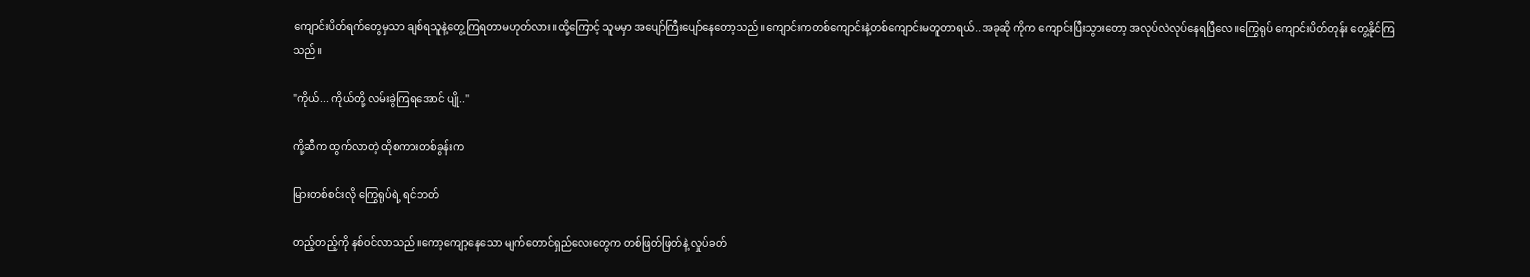ကျောင်းပိတ်ရက်တွေမှသာ ချစ်ရသူနဲ့တွေ့ကြရတာမဟုတ်လား။ထို့ကြောင့် သူမမှာ အပျော်ကြီးပျော်နေတော့သည်။ကျောင်းကတစ်ကျောင်းနဲ့တစ်ကျောင်းမတူတာရယ်..အခုဆို ကိုက ကျောင်းပြီးသွားတော့ အလုပ်လဲလုပ်နေရပြီလေ။ကြွေရုပ် ကျောင်းပိတ်တုန်း တွေ့နိုင်ကြသည်။

"ကိုယ်... ကိုယ်တို့ လမ်းခွဲကြရအောင် ပျို..''

ကို့ဆီက ထွက်လာတဲ့ ထိုစကားတစ်ခွန်းက

မြားတစ်စင်းလို ကြွေရုပ်ရဲ့ ရင်ဘတ်

တည့်တည့်ကို နစ်ဝင်လာသည်။ကော့ကျော့နေသော မျက်တောင်ရှည်လေးတွေက တစ်ဖြတ်ဖြတ်နဲ့ လှုပ်ခတ်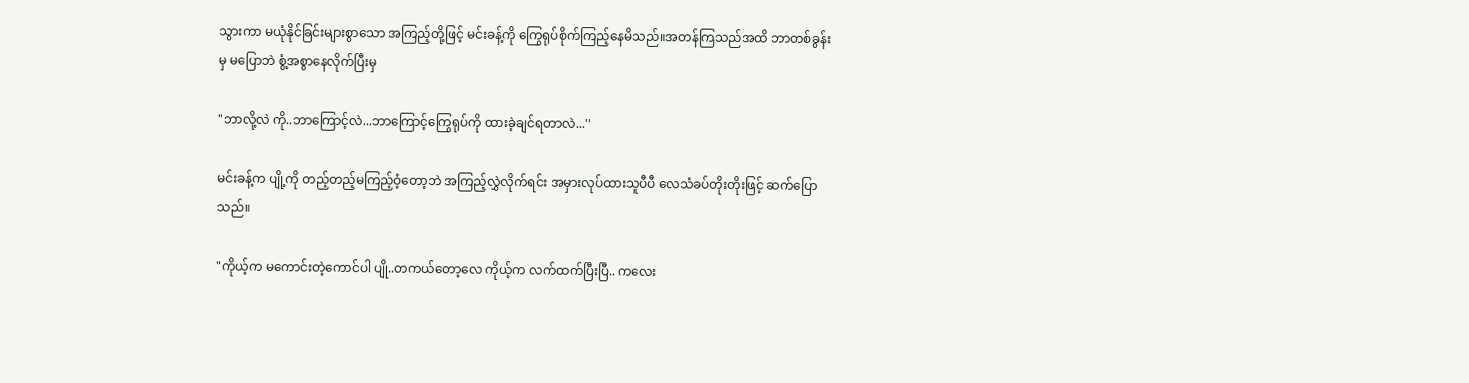သွားကာ မယုံနိုင်ခြင်းများစွာသော အကြည့်တို့ဖြင့် မင်းခန့်ကို ကြွေရုပ်စိုက်ကြည့်နေမိသည်။အတန်ကြသည်အထိ ဘာတစ်ခွန်းမှ မပြောဘဲ စွံ့အစွာနေလိုက်ပြီးမှ

"ဘာလို့လဲ ကို..ဘာကြောင့်လဲ...ဘာကြောင့်ကြွေရုပ်ကို ထားခဲ့ချင်ရတာလဲ...''

မင်းခန့်က ပျို့ကို တည့်တည့်မကြည့်ဝံ့တော့ဘဲ အကြည့်လွှဲလိုက်ရင်း အမှားလုပ်ထားသူပီပီ လေသံခပ်တိုးတိုးဖြင့် ဆက်ပြောသည်။

"ကိုယ့်က မကောင်းတဲ့ကောင်ပါ ပျို..တကယ်တော့လေ ကိုယ့်က လက်ထက်ပြီးပြီ.. ကလေး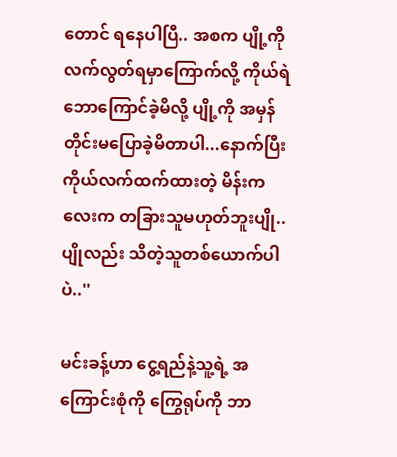တောင် ရနေပါပြီ.. အစက ပျို့ကို လက်လွတ်ရမှာကြောက်လို့ ကိုယ်ရဲဘောကြောင်ခဲ့မိလို့ ပျို့ကို အမှန်တိုင်းမပြောခဲ့မိတာပါ...နောက်ပြီး ကိုယ်လက်ထက်ထားတဲ့ မိန်းကလေးက တခြားသူမဟုတ်ဘူးပျို..ပျိုလည်း သိတဲ့သူတစ်ယောက်ပါပဲ..''

မင်းခန့်ဟာ ငွေ့ရည်နဲ့သူ့ရဲ့ အကြောင်းစုံကို ကြွေရုပ်ကို ဘာ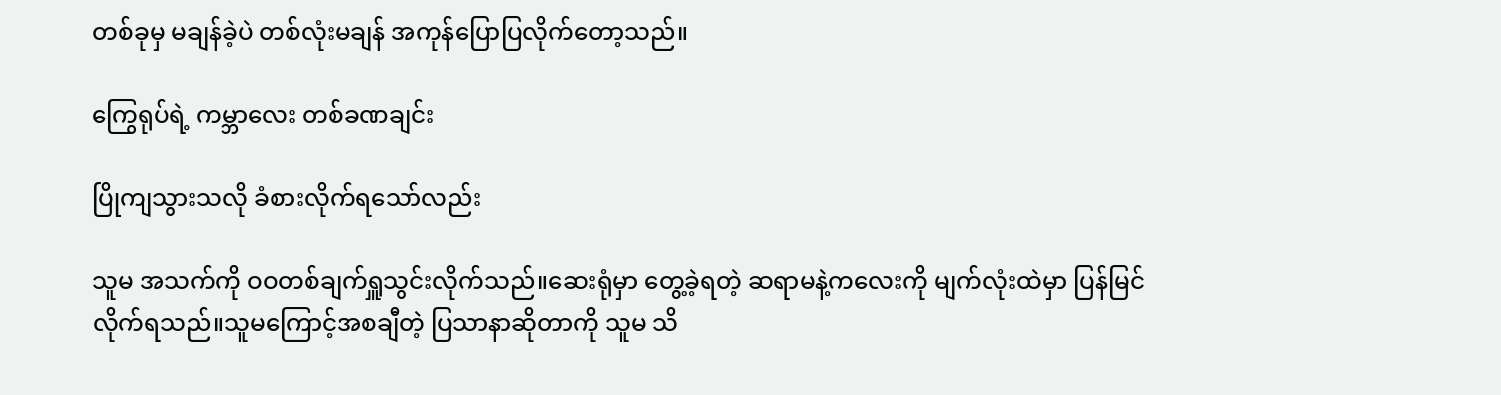တစ်ခုမှ မချန်ခဲ့ပဲ တစ်လုံးမချန် အကုန်ပြောပြလိုက်တော့သည်။

ကြွေရုပ်ရဲ့ ကမ္ဘာလေး တစ်ခဏချင်း

ပြိုကျသွားသလို ခံစားလိုက်ရသော်လည်း

သူမ အသက်ကို ဝဝတစ်ချက်ရှူသွင်းလိုက်သည်။ဆေးရုံမှာ တွေ့ခဲ့ရတဲ့ ဆရာမနဲ့ကလေးကို မျက်လုံးထဲမှာ ပြန်မြင်လိုက်ရသည်။သူမကြောင့်အစချီတဲ့ ပြသာနာဆိုတာကို သူမ သိ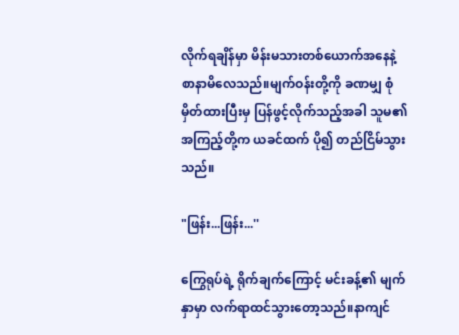လိုက်ရချိန်မှာ မိန်းမသားတစ်ယောက်အနေနဲ့ စာနာမိလေသည်။မျက်ဝန်းတို့ကို ခဏမျှ စုံမှိတ်ထားပြီးမှ ပြန်ဖွင့်လိုက်သည့်အခါ သူမ၏ အကြည့်တို့က ယခင်ထက် ပို၍ တည်ငြိမ်သွားသည်။

"ဖြန်း...ဖြန်း...''

ကြွေရုပ်ရဲ့ ရိုက်ချက်ကြောင့် မင်းခန့်၏ မျက်နှာမှာ လက်ရာထင်သွားတော့သည်။နာကျင်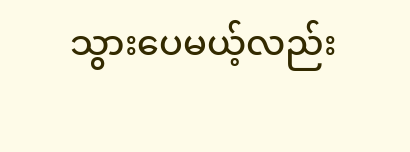သွားပေမယ့်လည်း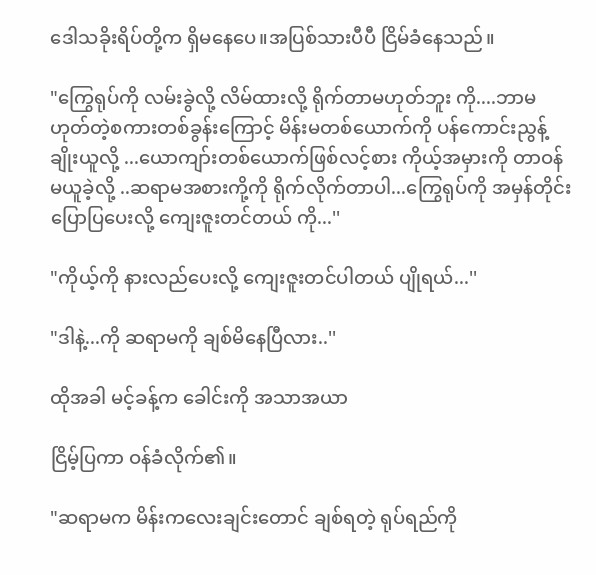ဒေါသခိုးရိပ်တို့က ရှိမနေပေ။အပြစ်သားပီပီ ငြိမ်ခံနေသည်။

"ကြွေရုပ်ကို လမ်းခွဲလို့ လိမ်ထားလို့ ရိုက်တာမဟုတ်ဘူး ကို....ဘာမဟုတ်တဲ့စကားတစ်ခွန်းကြောင့် မိန်းမတစ်ယောက်ကို ပန်ကောင်းညွန့်ချိုးယူလို့ ...ယောကျာ်းတစ်ယောက်ဖြစ်လင့်စား ကိုယ့်အမှားကို တာဝန်မယူခဲ့လို့ ..ဆရာမအစားကို့ကို ရိုက်လိုက်တာပါ...ကြွေရုပ်ကို အမှန်တိုင်း ပြောပြပေးလို့ ကျေးဇူးတင်တယ် ကို...''

"ကိုယ့်ကို နားလည်ပေးလို့ ကျေးဇူးတင်ပါတယ် ပျိုရယ်...''

"ဒါနဲ့...ကို ဆရာမကို ချစ်မိနေပြီလား..''

ထိုအခါ မင့်ခန့်က ခေါင်းကို အသာအယာ

ငြိမ့်ပြကာ ဝန်ခံလိုက်၏။

"ဆရာမက မိန်းကလေးချင်းတောင် ချစ်ရတဲ့ ရုပ်ရည်ကို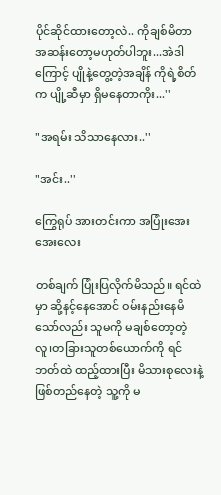ပိုင်ဆိုင်ထားတော့လဲ.. ကိုချစ်မိတာ အဆန်းတော့မဟုတ်ပါဘူး...အဲဒါကြောင့် ပျိုနဲ့တွေ့တဲ့အချိန် ကိုရဲ့စိတ်က ပျို့ဆီမှာ ရှိမနေတာကိုး...''

"အရမ်း သိသာနေလား..''

"အင်း..''

ကြွေရုပ် အားတင်းကာ အပြုံးအေးအေးလေး

တစ်ချက် ပြုံးပြလိုက်မိသည်။ ရင်ထဲမှာ ဆို့နင့်နေအောင် ဝမ်းနည်းနေမိသော်လည်း သူမကို မချစ်တော့တဲ့လူ၊တခြားသူတစ်ယောက်ကို ရင်ဘတ်ထဲ ထည့်ထားပြီး မိသားစုလေးနဲ့ဖြစ်တည်နေတဲ့ သူ့ကို မ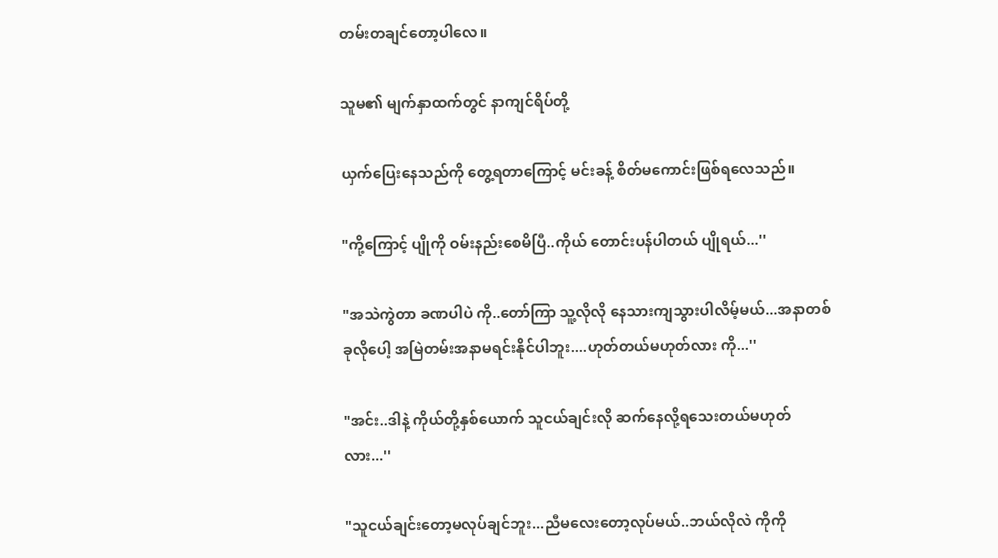တမ်းတချင်တော့ပါလေ။

သူမ၏ မျက်နှာထက်တွင် နာကျင်ရိပ်တို့

ယှက်ပြေးနေသည်ကို တွေ့ရတာကြောင့် မင်းခန့် စိတ်မကောင်းဖြစ်ရလေသည်။

"ကို့ကြောင့် ပျိုကို ဝမ်းနည်းစေမိပြီ..ကိုယ် တောင်းပန်ပါတယ် ပျိုရယ်...''

"အသဲကွဲတာ ခဏပါပဲ ကို..တော်ကြာ သူ့လိုလို နေသားကျသွားပါလိမ့်မယ်...အနာတစ်ခုလိုပေါ့ အမြဲတမ်းအနာမရင်းနိုင်ပါဘူး....ဟုတ်တယ်မဟုတ်လား ကို...''

"အင်း..ဒါနဲ့ ကိုယ်တို့နှစ်ယောက် သူငယ်ချင်းလို ဆက်နေလို့ရသေးတယ်မဟုတ်လား...''

"သူငယ်ချင်းတော့မလုပ်ချင်ဘူး...ညီမလေးတော့လုပ်မယ်..ဘယ်လိုလဲ ကိုကို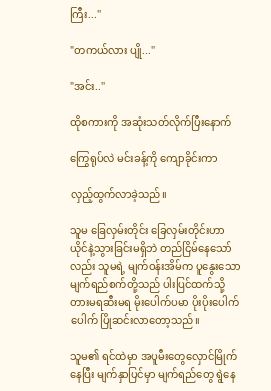ကြီး...''

"တကယ်လား ပျို...''

"အင်း..''

ထိုစကားကို အဆုံးသတ်လိုက်ပြီးနောက်

ကြွေရုပ်လဲ မင်းခန့်ကို ကျောခိုင်းကာ

လှည့်ထွက်လာခဲ့သည်။

သူမ ခြေလှမ်းတိုင်း ခြေလှမ်းတိုင်းဟာ ယိုင်နဲ့သွားခြင်းမရှိဘဲ တည်ငြိမ်နေသော်လည်း သူမရဲ့ မျက်ဝန်းအိမ်က ပူနွေးသော မျက်ရည်စက်တို့သည် ပါးပြင်ထက်သို့ တားမရဆီးမရ မိုးပေါက်ပမာ ပိုးပိုးပေါက်ပေါက် ပြိုဆင်းလာတော့သည်။

သူမ၏ ရင်ထဲမှာ အပူမီးတွေလှောင်မြိုက်နေပြီး မျက်နှာပြင်မှာ မျက်ရည်တွေ ရွဲနေ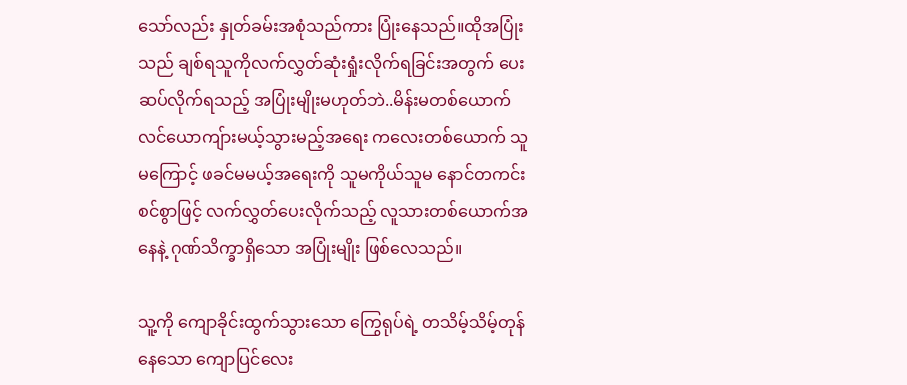သော်လည်း နှုတ်ခမ်းအစုံသည်ကား ပြုံးနေသည်။ထိုအပြုံးသည် ချစ်ရသူကိုလက်လွှတ်ဆုံးရှုံးလိုက်ရခြင်းအတွက် ပေးဆပ်လိုက်ရသည့် အပြုံးမျိုးမဟုတ်ဘဲ..မိန်းမတစ်ယောက် လင်ယောကျ်ားမယ့်သွားမည့်အရေး ကလေးတစ်ယောက် သူမကြောင့် ဖခင်မမယ့်အရေးကို သူမကိုယ်သူမ နောင်တကင်းစင်စွာဖြင့် လက်လွှတ်ပေးလိုက်သည့် လူသားတစ်ယောက်အနေနဲ့ ဂုဏ်သိက္ခာရှိသော အပြုံးမျိုး ဖြစ်လေသည်။

သူ့ကို ကျောခိုင်းထွက်သွားသော ကြွေရုပ်ရဲ့ တသိမ့်သိမ့်တုန်နေသော ကျောပြင်လေး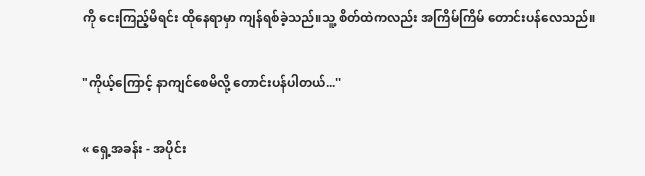ကို ငေးကြည့်မိရင်း ထိုနေရာမှာ ကျန်ရစ်ခဲ့သည်။သူ့ စိတ်ထဲကလည်း အကြိမ်ကြိမ် တောင်းပန်လေသည်။

"ကိုယ့်ကြောင့် နာကျင်စေမိလို့ တောင်းပန်ပါတယ်...''

« ရှေ့အခန်း - အပိုင်း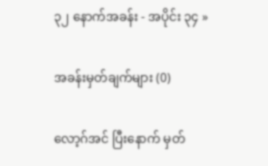၃၂ နောက်အခန်း - အပိုင်း ၃၄ »

အခန်းမှတ်ချက်များ (0)

လော့ဂ်အင် ပြီးနောက် မှတ်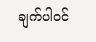ချက်ပါဝင်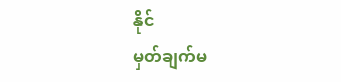နိုင်
မှတ်ချက်မ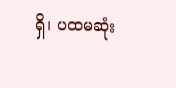ရှိ၊ ပထမဆုံး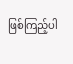ဖြစ်ကြည့်ပါ